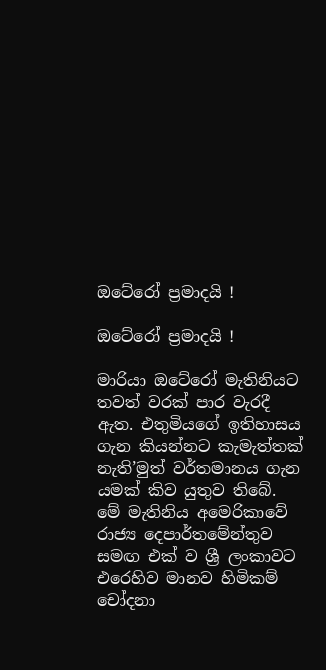ඔටේරෝ ප්‍රමාදයි !

ඔටේරෝ ප්‍රමාදයි !

මාරියා ඔටේරෝ මැතිනියට තවත් වරක් පාර වැරදී ඇත. එතුමියගේ ඉතිහාසය ගැන කියන්නට කැමැත්තක් නැති’මුත් වර්තමානය ගැන යමක් කිව යුතුව තිබේ. මේ මැතිනිය අමෙරිකාවේ රාජ්‍ය දෙපාර්තමේන්තුව සමඟ එක් ව ශ්‍රී ලංකාවට එරෙහිව මානව හිමිකම් චෝදනා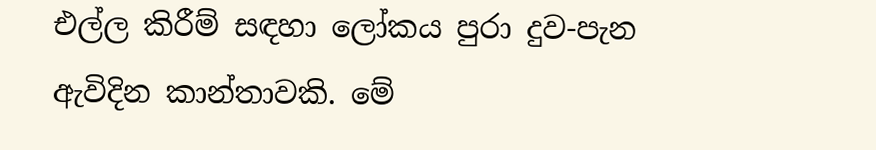එල්ල කිරීම් සඳහා ලෝකය පුරා දුව-පැන ඇවිදින කාන්තාවකි. මේ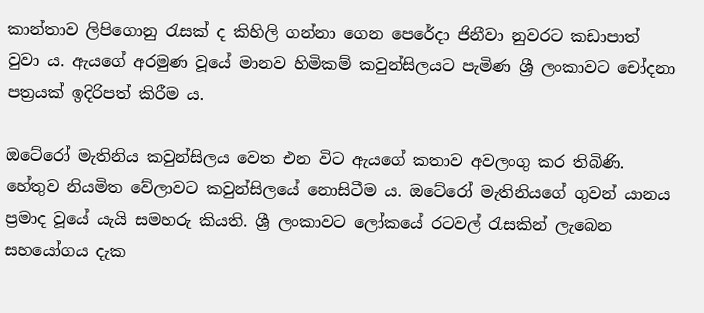කාන්තාව ලිපිගොනු රැසක් ද කිහිලි ගන්නා ගෙන පෙරේදා ජිනීවා නුවරට කඩාපාත් වුවා ය. ඇයගේ අරමුණ වූයේ මානව හිමිකම් කවුන්සිලයට පැමිණ ශ්‍රී ලංකාවට චෝදනා පත්‍රයක් ඉදිරිපත් කිරීම ය.

ඔටේරෝ මැතිනිය කවුන්සිලය වෙත එන විට ඇයගේ කතාව අවලංගු කර තිබිණි. හේතුව නියමිත වේලාවට කවුන්සිලයේ නොසිටීම ය. ඔටේරෝ මැතිනියගේ ගුවන් යානය ප්‍රමාද වූයේ යැයි සමහරු කියති. ශ්‍රී ලංකාවට ලෝකයේ රටවල් රැසකින් ලැබෙන සහයෝගය දැක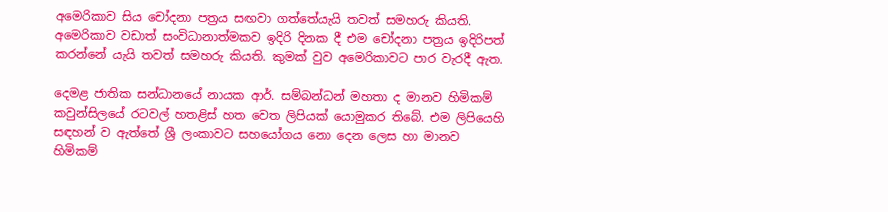අමෙරිකාව සිය චෝදනා පත්‍රය සඟවා ගත්තේයැයි තවත් සමහරු කියති. අමෙරිකාව වඩාත් සංවිධානාත්මකව ඉදිරි දිනක දී එම චෝදනා පත්‍රය ඉදිරිපත් කරන්නේ යැයි තවත් සමහරු කියති. කුමක් වුව අමෙරිකාවට පාර වැරදී ඇත.

දෙමළ ජාතික සන්ධානයේ නායක ආර්. සම්බන්ධන් මහතා ද මානව හිමිකම් කවුන්සිලයේ රටවල් හතළිස් හත වෙත ලිපියක් යොමුකර තිබේ. එම ලිපියෙහි සඳහන් ව ඇත්තේ ශ්‍රී ලංකාවට සහයෝගය නො දෙන ලෙස හා මානව හිමිකම්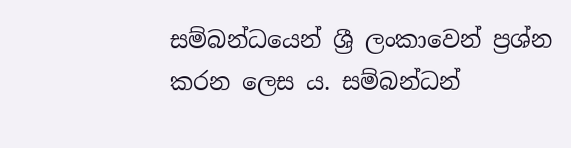සම්බන්ධයෙන් ශ්‍රී ලංකාවෙන් ප්‍රශ්න කරන ලෙස ය. සම්බන්ධන්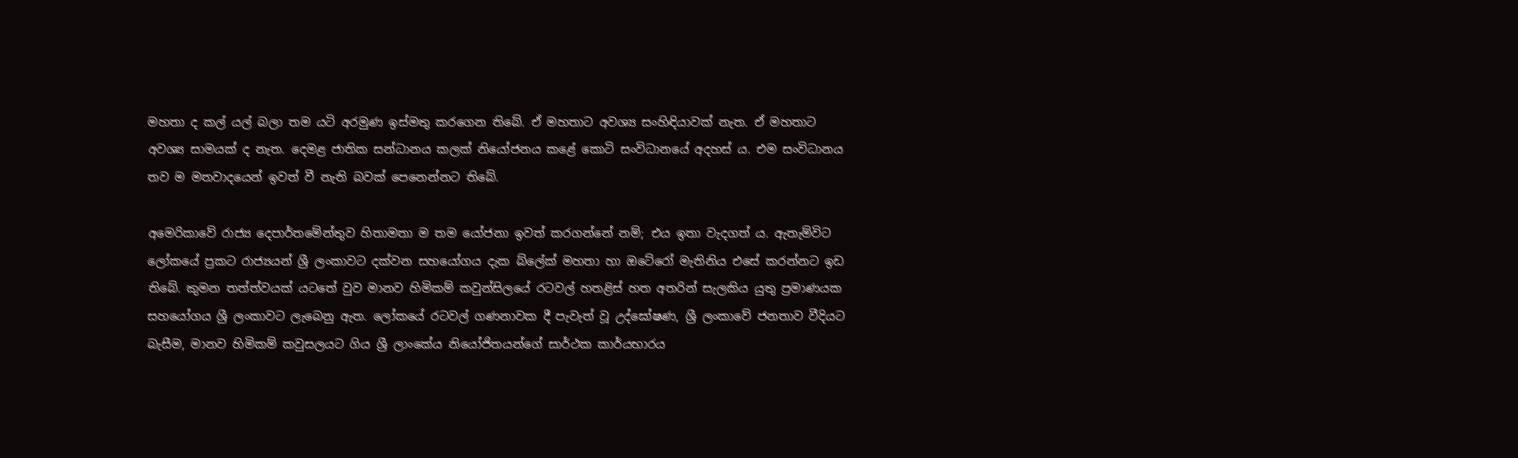මහතා ද කල් යල් බලා තම යටි අරමුණ ඉස්මතු කරගෙන තිබේ. ඒ මහතාට අවශ්‍ය සංහිඳියාවක් නැත. ඒ මහතාට අවශ්‍ය සාමයක් ද නැත. දෙමළ ජාතික සන්ධානය කලක් නියෝජනය කළේ කොටි සංවිධානයේ අදහස් ය. එම සංවිධානය තව ම මතවාදයෙන් ඉවත් වී නැති බවක් පෙනෙන්නට තිබේ.

අමෙරිකාවේ රාජ්‍ය දෙපාර්තමේන්තුව හිතාමතා ම තම යෝජනා ඉවත් කරගන්නේ නම්; එය ඉතා වැදගත් ය. ඇතැම්විට ලෝකයේ ප්‍රකට රාජ්‍යයන් ශ්‍රී ලංකාවට දක්වන සහයෝගය දැක බ්ලේක් මහතා හා ඔටේරෝ මැතිනිය එසේ කරන්නට ඉඩ තිබේ. කුමන තත්ත්වයක් යටතේ වුව මානව හිමිකම් කවුන්සිලයේ රටවල් හතළිස් හත අතරින් සැලකිය යුතු ප්‍රමාණයක සහයෝගය ශ්‍රී ලංකාවට ලැබෙනු ඇත. ලෝකයේ රටවල් ගණනාවක දී පැවැත් වූ උද්ඝෝෂණ, ශ්‍රී ලංකාවේ ජනතාව වීදියට බැසීම, මානව හිමිකම් කවුසලයට ගිය ශ්‍රී ලාංකේය නියෝජිතයන්ගේ සාර්ථක කාර්යභාරය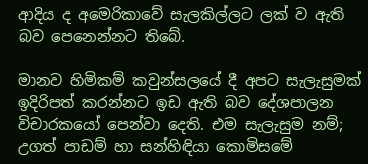ආදිය ද අමෙරිකාවේ සැලකිල්ලට ලක් ව ඇති බව පෙනෙන්නට තිබේ.

මානව හිමිකම් කවුන්සලයේ දී අපට සැලැසුමක් ඉදිරිපත් කරන්නට ඉඩ ඇති බව දේශපාලන විචාරකයෝ පෙන්වා දෙති. එම සැලැසුම නම්; උගත් පාඩම් හා සන්හිඳියා කොමිසමේ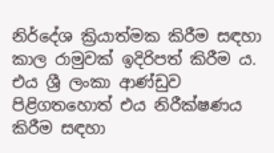නිර්දේශ ක්‍රියාත්මක කිරීම සඳහා කාල රාමුවක් ඉදිරිපත් කිරීම ය. එය ශ්‍රී ලංකා ආණ්ඩුව පිළිගතහොත් එය නිරීක්ෂණය කිරීම සඳහා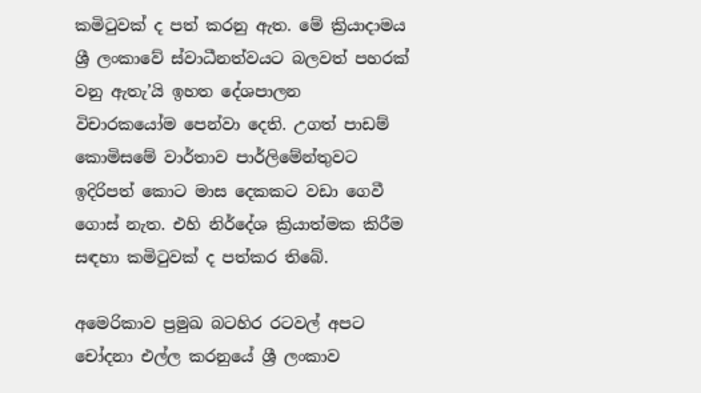කමිටුවක් ද පත් කරනු ඇත. මේ ක්‍රියාදාමය ශ්‍රී ලංකාවේ ස්වාධීනත්වයට බලවත් පහරක් වනු ඇතැ’යි ඉහත දේශපාලන විචාරකයෝම පෙන්වා දෙති. උගත් පාඩම් කොමිසමේ වාර්තාව පාර්ලිමේන්තුවට ඉදිරිපත් කොට මාස දෙකකට වඩා ගෙවී ගොස් නැත. එහි නිර්දේශ ක්‍රියාත්මක කිරීම සඳහා කමිටුවක් ද පත්කර තිබේ.

අමෙරිකාව ප්‍රමුඛ බටහිර රටවල් අපට චෝදනා එල්ල කරනුයේ ශ්‍රී ලංකාව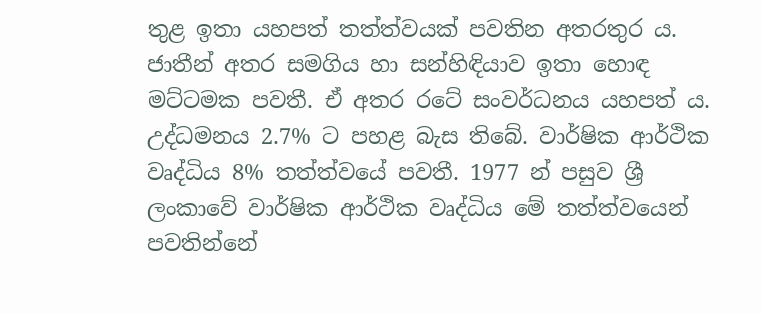තුළ ඉතා යහපත් තත්ත්වයක් පවතින අතරතුර ය. ජාතීන් අතර සමගිය හා සන්හිඳියාව ඉතා හොඳ මට්ටමක පවතී. ඒ අතර රටේ සංවර්ධනය යහපත් ය. උද්ධමනය 2.7% ට පහළ බැස තිබේ. වාර්ෂික ආර්ථික වෘද්ධිය 8% තත්ත්වයේ පවතී. 1977 න් පසුව ශ්‍රී ලංකාවේ වාර්ෂික ආර්ථික වෘද්ධිය මේ තත්ත්වයෙන් පවතින්නේ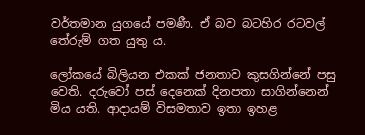වර්තමාන යුගයේ පමණී. ඒ බව බටහිර රටවල් තේරුම් ගත යුතු ය.

ලෝකයේ බිලියන එකක් ජනතාව කුසගින්නේ පසු වෙති. දරුවෝ පස් දෙනෙක් දිනපතා සාගින්නෙන් මිය යති. ආදායම් විසමතාව ඉතා ඉහළ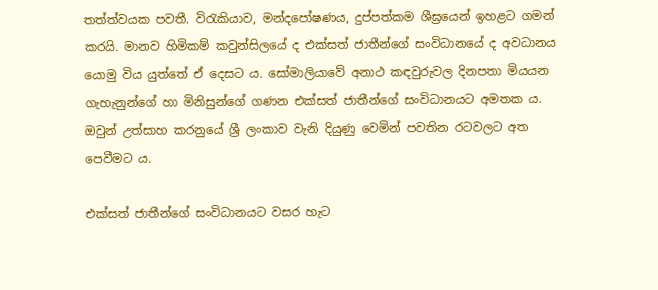තත්ත්වයක පවතී. විරැකියාව, මන්දපෝෂණය, දුප්පත්කම ශීඝ්‍රයෙන් ඉහළට ගමන් කරයි. මානව හිමිකම් කවුන්සිලයේ ද එක්සත් ජාතීන්ගේ සංවිධානයේ ද අවධානය යොමු විය යුත්තේ ඒ දෙසට ය. සෝමාලියාවේ අනාථ කඳවුරුවල දිනපතා මියයන ගැහැනුන්ගේ හා මිනිසුන්ගේ ගණන එක්සත් ජාතීන්ගේ සංවිධානයට අමතක ය. ඔවුන් උත්සාහ කරනුයේ ශ්‍රී ලංකාව වැනි දියුණු වෙමින් පවතින රටවලට අත පෙවීමට ය.

එක්සත් ජාතීන්ගේ සංවිධානයට වසර හැට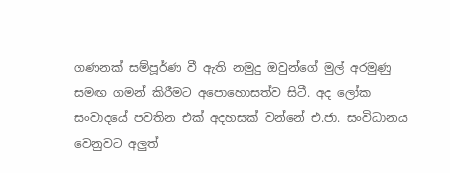ගණනක් සම්පූර්ණ වී ඇති නමුදු ඔවුන්ගේ මුල් අරමුණු සමඟ ගමන් කිරීමට අපොහොසත්ව සිටී. අද ලෝක සංවාදයේ පවතින එක් අදහසක් වන්නේ එ.ජා. සංවිධානය වෙනුවට අලුත්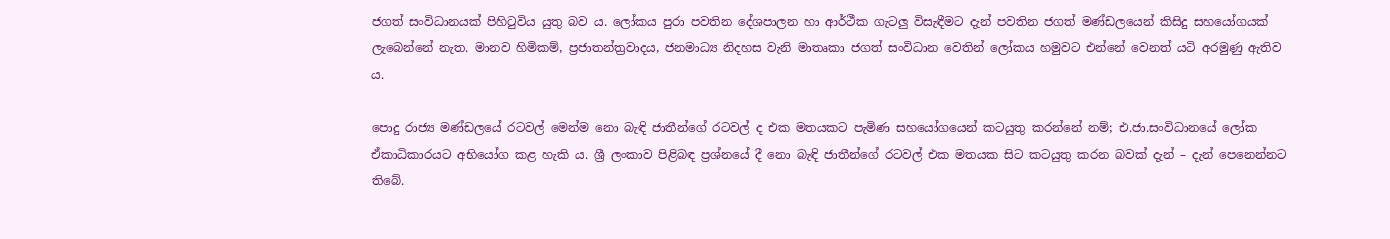ජගත් සංවිධානයක් පිහිටුවිය යුතු බව ය. ලෝකය පුරා පවතින දේශපාලන හා ආර්ථීක ගැටලු විසැඳීමට දැන් පවතින ජගත් මණ්ඩලයෙන් කිසිදු සහයෝගයක් ලැබෙන්නේ නැත. මානව හිමිකම්, ප්‍රජාතන්ත්‍රවාදය, ජනමාධ්‍ය නිදහස වැනි මාතෘකා ජගත් සංවිධාන වෙතින් ලෝකය හමුවට එන්නේ වෙනත් යටි අරමුණු ඇතිව ය.

පොදු රාජ්‍ය මණ්ඩලයේ රටවල් මෙන්ම නො බැඳි ජාතීන්ගේ රටවල් ද එක මතයකට පැමිණ සහයෝගයෙන් කටයුතු කරන්නේ නම්; එ.ජා.සංවිධානයේ ලෝක ඒකාධිකාරයට අභියෝග කළ හැකි ය. ශ්‍රී ලංකාව පිළිබඳ ප්‍රශ්නයේ දී නො බැඳි ජාතීන්ගේ රටවල් එක මතයක සිට කටයුතු කරන බවක් දැන් – දැන් පෙනෙන්නට තිබේ.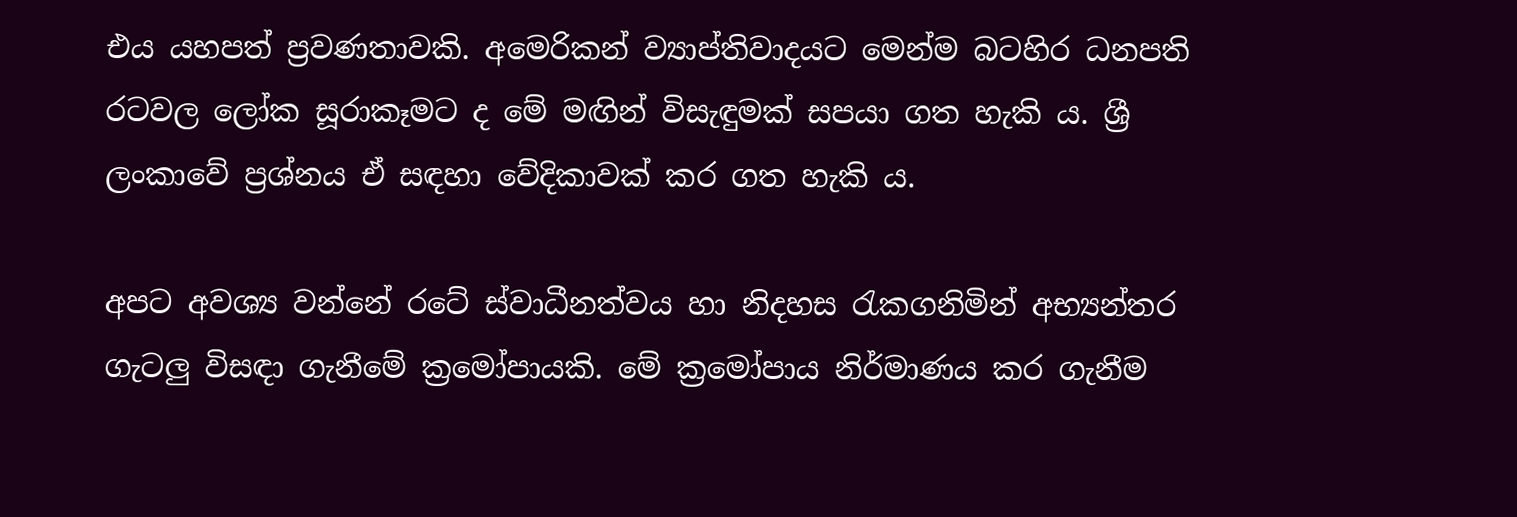එය යහපත් ප්‍රවණතාවකි. අමෙරිකන් ව්‍යාප්තිවාදයට මෙන්ම බටහිර ධනපති රටවල ලෝක සූරාකෑමට ද මේ මඟින් විසැඳුමක් සපයා ගත හැකි ය. ශ්‍රී ලංකාවේ ප්‍රශ්නය ඒ සඳහා වේදිකාවක් කර ගත හැකි ය.

අපට අවශ්‍ය වන්නේ රටේ ස්වාධීනත්වය හා නිදහස රැකගනිමින් අභ්‍යන්තර ගැටලු විසඳා ගැනීමේ ක්‍රමෝපායකි. මේ ක්‍රමෝපාය නිර්මාණය කර ගැනීම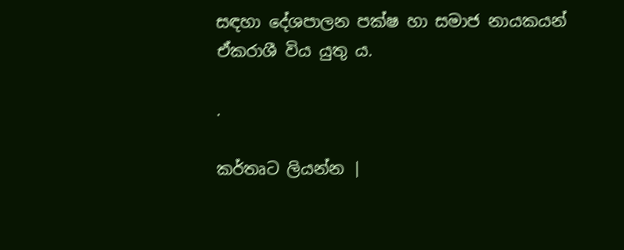සඳහා දේශපාලන පක්ෂ හා සමාජ නායකයන් ඒකරාශී විය යුතු ය.

.

කර්තෘට ලියන්න |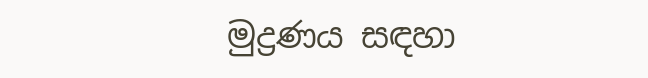මුද්‍රණය සඳහා